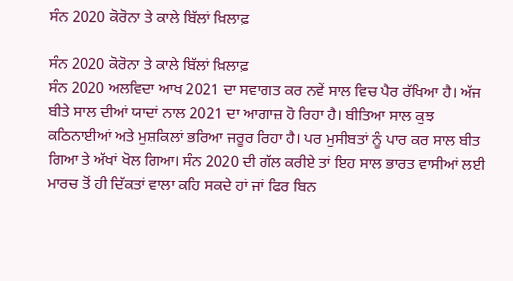ਸੰਨ 2020 ਕੋਰੋਨਾ ਤੇ ਕਾਲੇ ਬਿੱਲਾਂ ਖ਼ਿਲਾਫ਼

ਸੰਨ 2020 ਕੋਰੋਨਾ ਤੇ ਕਾਲੇ ਬਿੱਲਾਂ ਖ਼ਿਲਾਫ਼
ਸੰਨ 2020 ਅਲਵਿਦਾ ਆਖ 2021 ਦਾ ਸਵਾਗਤ ਕਰ ਨਵੇਂ ਸਾਲ ਵਿਚ ਪੈਰ ਰੱਖਿਆ ਹੈ। ਅੱਜ ਬੀਤੇ ਸਾਲ ਦੀਆਂ ਯਾਦਾਂ ਨਾਲ 2021 ਦਾ ਆਗਾਜ਼ ਹੋ ਰਿਹਾ ਹੈ। ਬੀਤਿਆ ਸਾਲ ਕੁਝ ਕਠਿਨਾਈਆਂ ਅਤੇ ਮੁਸ਼ਕਿਲਾਂ ਭਰਿਆ ਜਰੂਰ ਰਿਹਾ ਹੈ। ਪਰ ਮੁਸੀਬਤਾਂ ਨੂੰ ਪਾਰ ਕਰ ਸਾਲ ਬੀਤ ਗਿਆ ਤੇ ਅੱਖਾਂ ਖੋਲ ਗਿਆ। ਸੰਨ 2020 ਦੀ ਗੱਲ ਕਰੀਏ ਤਾਂ ਇਹ ਸਾਲ ਭਾਰਤ ਵਾਸੀਆਂ ਲਈ ਮਾਰਚ ਤੋਂ ਹੀ ਦਿੱਕਤਾਂ ਵਾਲਾ ਕਹਿ ਸਕਦੇ ਹਾਂ ਜਾਂ ਫਿਰ ਬਿਨ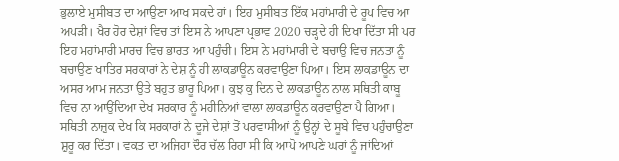ਭੁਲਾਏ ਮੁਸੀਬਤ ਦਾ ਆਉਣਾ ਆਖ ਸਕਦੇ ਹਾਂ। ਇਹ ਮੁਸੀਬਤ ਇੱਕ ਮਹਾਂਮਾਰੀ ਦੇ ਰੂਪ ਵਿਚ ਆ ਅਪੜੀ। ਖੈਰ ਹੋਰ ਦੇਸ਼ਾਂ ਵਿਚ ਤਾਂ ਇਸ ਨੇ ਆਪਣਾ ਪ੍ਰਭਾਵ 2020 ਚੜ੍ਹਦੇ ਹੀ ਦਿਖਾ ਦਿੱਤਾ ਸੀ ਪਰ ਇਹ ਮਹਾਂਮਾਰੀ ਮਾਰਚ ਵਿਚ ਭਾਰਤ ਆ ਪਹੁੰਚੀ। ਇਸ ਨੇ ਮਹਾਂਮਾਰੀ ਦੇ ਬਚਾਉ ਵਿਚ ਜਨਤਾ ਨੂੰ ਬਚਾਉਣ ਖਾਤਿਰ ਸਰਕਾਰਾਂ ਨੇ ਦੇਸ਼ ਨੂੰ ਹੀ ਲਾਕਡਾਊਨ ਕਰਵਾਉਣਾ ਪਿਆ। ਇਸ ਲਾਕਡਾਊਨ ਦਾ ਅਸਰ ਆਮ ਜਨਤਾ ਉਤੇ ਬਹੁਤ ਭਾਰੂ ਪਿਆ। ਕੁਝ ਕੁ ਦਿਨ ਦੇ ਲਾਕਡਾਊਨ ਨਾਲ ਸਥਿਤੀ ਕਾਬੂ ਵਿਚ ਨਾ ਆਉਂਦਿਆ ਦੇਖ ਸਰਕਾਰ ਨੂੰ ਮਹੀਨਿਆਂ ਵਾਲਾ ਲਾਕਡਾਊਨ ਕਰਵਾਉਣਾ ਪੈ ਗਿਆ। ਸਥਿਤੀ ਨਾਜ਼ੁਕ ਦੇਖ ਕਿ ਸਰਕਾਰਾਂ ਨੇ ਦੂਜੇ ਦੇਸ਼ਾਂ ਤੋਂ ਪਰਵਾਸੀਆਂ ਨੂੰ ਉਨ੍ਹਾਂ ਦੇ ਸੂਬੇ ਵਿਚ ਪਹੁੰਚਾਉਣਾ ਸ਼ੁਰੂ ਕਰ ਦਿੱਤਾ। ਵਕਤ ਦਾ ਅਜਿਹਾ ਦੌਰ ਚੱਲ ਰਿਹਾ ਸੀ ਕਿ ਆਪੋ ਆਪਣੇ ਘਰਾਂ ਨੂੰ ਜਾਂਦਿਆਂ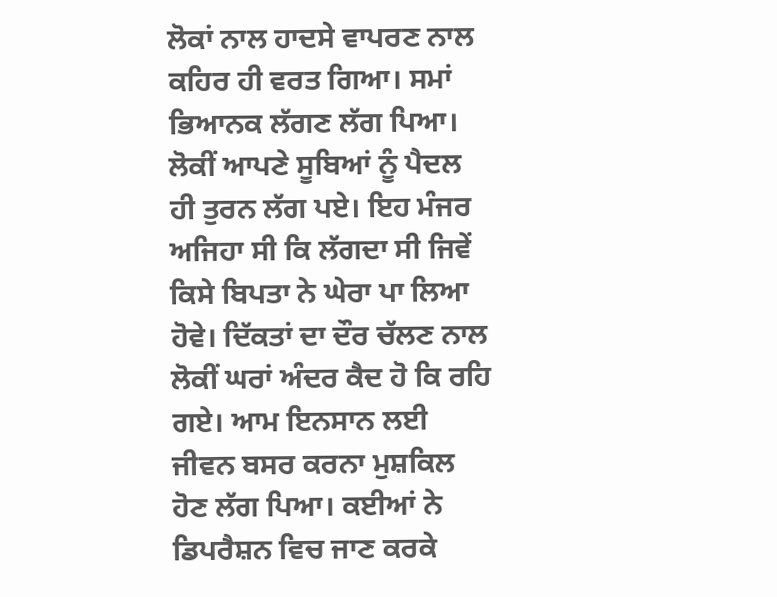ਲੋਕਾਂ ਨਾਲ ਹਾਦਸੇ ਵਾਪਰਣ ਨਾਲ ਕਹਿਰ ਹੀ ਵਰਤ ਗਿਆ। ਸਮਾਂ ਭਿਆਨਕ ਲੱਗਣ ਲੱਗ ਪਿਆ। ਲੋਕੀਂ ਆਪਣੇ ਸੂਬਿਆਂ ਨੂੰ ਪੈਦਲ ਹੀ ਤੁਰਨ ਲੱਗ ਪਏ। ਇਹ ਮੰਜਰ ਅਜਿਹਾ ਸੀ ਕਿ ਲੱਗਦਾ ਸੀ ਜਿਵੇਂ ਕਿਸੇ ਬਿਪਤਾ ਨੇ ਘੇਰਾ ਪਾ ਲਿਆ ਹੋਵੇ। ਦਿੱਕਤਾਂ ਦਾ ਦੌਰ ਚੱਲਣ ਨਾਲ ਲੋਕੀਂ ਘਰਾਂ ਅੰਦਰ ਕੈਦ ਹੋ ਕਿ ਰਹਿ ਗਏ। ਆਮ ਇਨਸਾਨ ਲਈ ਜੀਵਨ ਬਸਰ ਕਰਨਾ ਮੁਸ਼ਕਿਲ ਹੋਣ ਲੱਗ ਪਿਆ। ਕਈਆਂ ਨੇ ਡਿਪਰੈਸ਼ਨ ਵਿਚ ਜਾਣ ਕਰਕੇ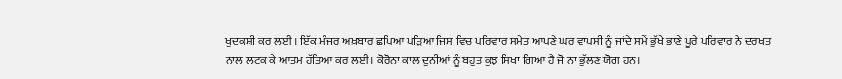ਖੁਦਕਸ਼ੀ ਕਰ ਲਈ । ਇੱਕ ਮੰਜਰ ਅਖ਼ਬਾਰ ਛਪਿਆ ਪੜਿਆ ਜਿਸ ਵਿਚ ਪਰਿਵਾਰ ਸਮੇਤ ਆਪਣੇ ਘਰ ਵਾਪਸੀ ਨੂੰ ਜਾਂਦੇ ਸਮੇਂ ਭੁੱਖੇ ਭਾਣੇ ਪੂਰੇ ਪਰਿਵਾਰ ਨੇ ਦਰਖਤ ਨਾਲ ਲਟਕ ਕੇ ਆਤਮ ਹੱਤਿਆ ਕਰ ਲਈ। ਕੋਰੋਨਾ ਕਾਲ ਦੁਨੀਆਂ ਨੂੰ ਬਹੁਤ ਕੁਝ ਸਿਖਾ ਗਿਆ ਹੈ ਜੋ ਨਾ ਭੁੱਲਣ ਯੋਗ ਹਨ।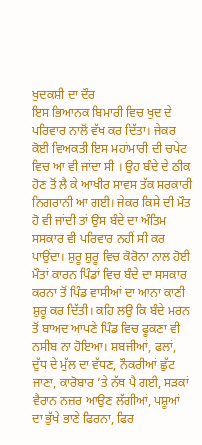ਖੁਦਕਸ਼ੀ ਦਾ ਦੌਰ
ਇਸ ਭਿਆਨਕ ਬਿਮਾਰੀ ਵਿਚ ਖੁਦ ਦੇ ਪਰਿਵਾਰ ਨਾਲੋਂ ਵੱਖ ਕਰ ਦਿੱਤਾ। ਜੇਕਰ ਕੋਈ ਵਿਅਕਤੀ ਇਸ ਮਹਾਂਮਾਰੀ ਦੀ ਚਪੇਟ ਵਿਚ ਆ ਵੀ ਜਾਂਦਾ ਸੀ । ਉਹ ਬੰਦੇ ਦੇ ਠੀਕ ਹੋਣ ਤੋਂ ਲੈ ਕੇ ਆਖੀਰ ਸਾਵਸ ਤੱਕ ਸਰਕਾਰੀ ਨਿਗਰਾਨੀ ਆ ਗਈ। ਜੇਕਰ ਕਿਸੇ ਦੀ ਮੌਤ ਹੋ ਵੀ ਜਾਂਦੀ ਤਾਂ ਉਸ ਬੰਦੇ ਦਾ ਅੰਤਿਮ ਸਸਕਾਰ ਵੀ ਪਰਿਵਾਰ ਨਹੀਂ ਸੀ ਕਰ ਪਾਉਂਦਾ। ਸ਼ੁਰੂ ਸ਼ੁਰੂ ਵਿਚ ਕੋਰੋਨਾ ਨਾਲ ਹੋਈ ਮੌਤਾਂ ਕਾਰਨ ਪਿੰਡਾਂ ਵਿਚ ਬੰਦੇ ਦਾ ਸਸਕਾਰ ਕਰਨਾ ਤੋਂ ਪਿੰਡ ਵਾਸੀਆਂ ਦਾ ਆਨਾ ਕਾਣੀ ਸ਼ੁਰੂ ਕਰ ਦਿੱਤੀ। ਕਹਿ ਲਉ ਕਿ ਬੰਦੇ ਮਰਨ ਤੋਂ ਬਾਅਦ ਆਪਣੇ ਪਿੰਡ ਵਿਚ ਫੂਕਣਾ ਵੀ ਨਸੀਬ ਨਾ ਹੋਇਆ। ਸ਼ਬਜੀਆਂ, ਫਲਾਂ, ਦੁੱਧ ਦੇ ਮੁੱਲ ਦਾ ਵੱਧਣ, ਨੌਕਰੀਆਂ ਛੁੱਟ ਜਾਣਾ, ਕਾਰੋਬਾਰ ’ਤੇ ਨੱਥ ਪੈ ਗਈ, ਸੜਕਾਂ ਵੈਰਾਨ ਨਜ਼ਰ ਆਉਣ ਲੱਗੀਆਂ, ਪਸ਼ੂਆਂ ਦਾ ਭੁੱਖੇ ਭਾਣੇ ਫਿਰਨਾ, ਫਿਰ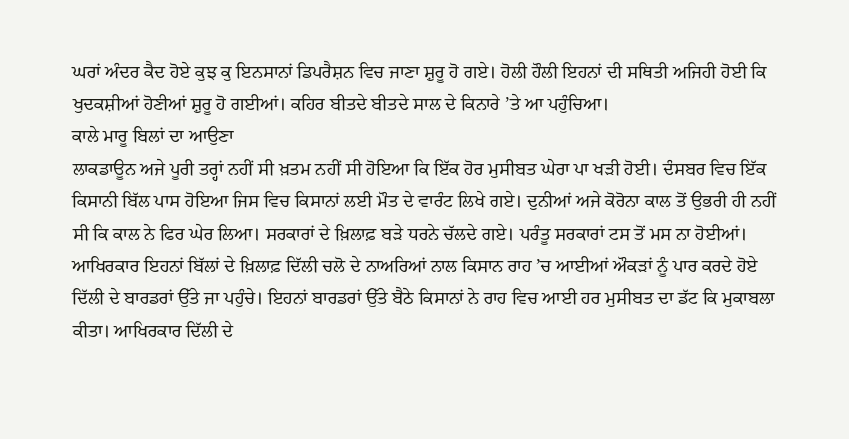ਘਰਾਂ ਅੰਦਰ ਕੈਦ ਹੋਏ ਕੁਝ ਕੁ ਇਨਸਾਨਾਂ ਡਿਪਰੈਸ਼ਨ ਵਿਚ ਜਾਣਾ ਸ਼ੁਰੂ ਹੋ ਗਏ। ਹੋਲੀ ਹੌਲੀ ਇਹਨਾਂ ਦੀ ਸਥਿਤੀ ਅਜਿਹੀ ਹੋਈ ਕਿ ਖੁਦਕਸ਼ੀਆਂ ਹੋਣੀਆਂ ਸ਼ੁਰੂ ਹੋ ਗਈਆਂ। ਕਹਿਰ ਬੀਤਦੇ ਬੀਤਦੇ ਸਾਲ ਦੇ ਕਿਨਾਰੇ ’ਤੇ ਆ ਪਹੁੰਚਿਆ।
ਕਾਲੇ ਮਾਰੂ ਬਿਲਾਂ ਦਾ ਆਉਣਾ
ਲਾਕਡਾਊਨ ਅਜੇ ਪੂਰੀ ਤਰ੍ਹਾਂ ਨਹੀਂ ਸੀ ਖ਼ਤਮ ਨਹੀਂ ਸੀ ਹੋਇਆ ਕਿ ਇੱਕ ਹੋਰ ਮੁਸੀਬਤ ਘੇਰਾ ਪਾ ਖੜੀ ਹੋਈ। ਦੰਸਬਰ ਵਿਚ ਇੱਕ ਕਿਸਾਨੀ ਬਿੱਲ ਪਾਸ ਹੋਇਆ ਜਿਸ ਵਿਚ ਕਿਸਾਨਾਂ ਲਈ ਮੌਤ ਦੇ ਵਾਰੰਟ ਲਿਖੇ ਗਏ। ਦੁਨੀਆਂ ਅਜੇ ਕੋਰੋਨਾ ਕਾਲ ਤੋਂ ਉਭਰੀ ਹੀ ਨਹੀਂ ਸੀ ਕਿ ਕਾਲ ਨੇ ਫਿਰ ਘੇਰ ਲਿਆ। ਸਰਕਾਰਾਂ ਦੇ ਖ਼ਿਲਾਫ਼ ਬੜੇ ਧਰਨੇ ਚੱਲਦੇ ਗਏ। ਪਰੰਤੂ ਸਰਕਾਰਾਂ ਟਸ ਤੋਂ ਮਸ ਨਾ ਹੋਈਆਂ। ਆਖਿਰਕਾਰ ਇਹਨਾਂ ਬਿੱਲਾਂ ਦੇ ਖ਼ਿਲਾਫ਼ ਦਿੱਲੀ ਚਲੋ ਦੇ ਨਾਅਰਿਆਂ ਨਾਲ ਕਿਸਾਨ ਰਾਹ ’ਚ ਆਈਆਂ ਔਕੜਾਂ ਨੂੰ ਪਾਰ ਕਰਦੇ ਹੋਏ ਦਿੱਲੀ ਦੇ ਬਾਰਡਰਾਂ ਉੱਤੇ ਜਾ ਪਹੁੰਚੇ। ਇਹਨਾਂ ਬਾਰਡਰਾਂ ਉੱਤੇ ਬੈਠੇ ਕਿਸਾਨਾਂ ਨੇ ਰਾਹ ਵਿਚ ਆਈ ਹਰ ਮੁਸੀਬਤ ਦਾ ਡੱਟ ਕਿ ਮੁਕਾਬਲਾ ਕੀਤਾ। ਆਖਿਰਕਾਰ ਦਿੱਲੀ ਦੇ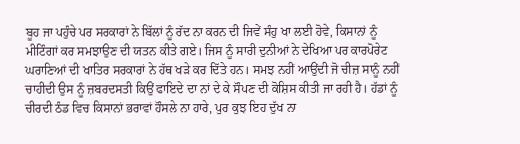ਬੂਹ ਜਾ ਪਹੁੰਚੇ ਪਰ ਸਰਕਾਰਾਂ ਨੇ ਬਿੱਲਾਂ ਨੂੰ ਰੱਦ ਨਾ ਕਰਨ ਦੀ ਜਿਵੇਂ ਸੰਹੁ ਖਾ ਲਈ ਹੋਵੇ, ਕਿਸਾਨਾਂ ਨੂੰ ਮੀਟਿੰਗਾਂ ਕਰ ਸਮਝਾਉਣ ਦੀ ਯਤਨ ਕੀਤੇ ਗਏ। ਜਿਸ ਨੂੰ ਸਾਰੀ ਦੁਨੀਆਂ ਨੇ ਦੇਖਿਆ ਪਰ ਕਾਰਪੋਰੇਟ ਘਰਾਣਿਆਂ ਦੀ ਖਾਤਿਰ ਸਰਕਾਰਾਂ ਨੇ ਹੱਥ ਖੜੇ ਕਰ ਦਿੱਤੇ ਹਨ। ਸਮਝ ਨਹੀਂ ਆਉਂਦੀ ਜੋ ਚੀਜ਼ ਸਾਨੂੰ ਨਹੀਂ ਚਾਹੀਦੀ ਉਸ ਨੂੰ ਜ਼ਬਰਦਸਤੀ ਕਿਉਂ ਫਾਇਦੇ ਦਾ ਨਾਂ ਦੇ ਕੇ ਸੌਪਣ ਦੀ ਕੋਸ਼ਿਸ ਕੀਤੀ ਜਾ ਰਹੀ ਹੈ। ਹੱਡਾਂ ਨੂੰ ਚੀਰਦੀ ਠੰਡ ਵਿਚ ਕਿਸਾਨਾਂ ਭਰਾਵਾਂ ਹੌਸਲੇ ਨਾ ਹਾਰੇ, ਪੁਰ ਕੁਝ ਇਹ ਦੁੱਖ ਨਾ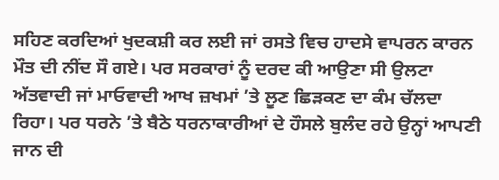ਸਹਿਣ ਕਰਦਿਆਂ ਖੁਦਕਸ਼ੀ ਕਰ ਲਈ ਜਾਂ ਰਸਤੇ ਵਿਚ ਹਾਦਸੇ ਵਾਪਰਨ ਕਾਰਨ ਮੌਤ ਦੀ ਨੀਂਦ ਸੌ ਗਏ। ਪਰ ਸਰਕਾਰਾਂ ਨੂੰ ਦਰਦ ਕੀ ਆਉਣਾ ਸੀ ਉਲਟਾ ਅੱਤਵਾਦੀ ਜਾਂ ਮਾਓਵਾਦੀ ਆਖ ਜ਼ਖਮਾਂ ’ਤੇ ਲੂਣ ਛਿੜਕਣ ਦਾ ਕੰਮ ਚੱਲਦਾ ਰਿਹਾ। ਪਰ ਧਰਨੇ ’ਤੇ ਬੈਠੇ ਧਰਨਾਕਾਰੀਆਂ ਦੇ ਹੌਸਲੇ ਬੁਲੰਦ ਰਹੇ ਉਨ੍ਹਾਂ ਆਪਣੀ ਜਾਨ ਦੀ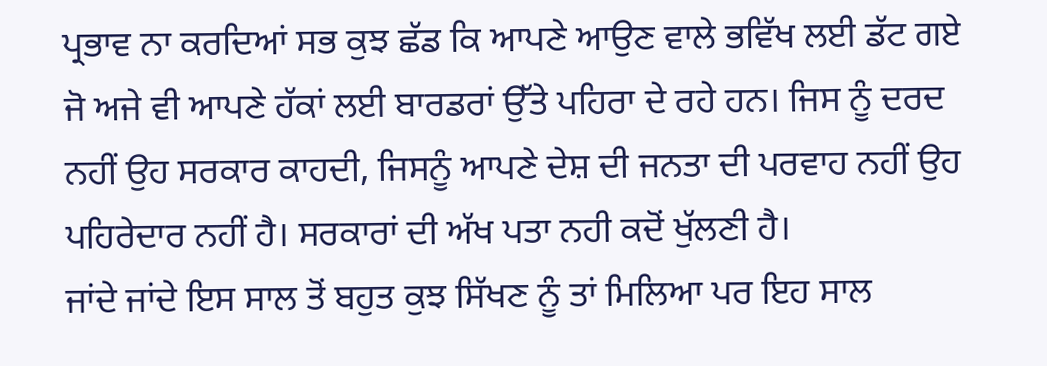ਪ੍ਰਭਾਵ ਨਾ ਕਰਦਿਆਂ ਸਭ ਕੁਝ ਛੱਡ ਕਿ ਆਪਣੇ ਆਉਣ ਵਾਲੇ ਭਵਿੱਖ ਲਈ ਡੱਟ ਗਏ ਜੋ ਅਜੇ ਵੀ ਆਪਣੇ ਹੱਕਾਂ ਲਈ ਬਾਰਡਰਾਂ ਉੱਤੇ ਪਹਿਰਾ ਦੇ ਰਹੇ ਹਨ। ਜਿਸ ਨੂੰ ਦਰਦ ਨਹੀਂ ਉਹ ਸਰਕਾਰ ਕਾਹਦੀ, ਜਿਸਨੂੰ ਆਪਣੇ ਦੇਸ਼ ਦੀ ਜਨਤਾ ਦੀ ਪਰਵਾਹ ਨਹੀਂ ਉਹ ਪਹਿਰੇਦਾਰ ਨਹੀਂ ਹੈ। ਸਰਕਾਰਾਂ ਦੀ ਅੱਖ ਪਤਾ ਨਹੀ ਕਦੋਂ ਖੁੱਲਣੀ ਹੈ।
ਜਾਂਦੇ ਜਾਂਦੇ ਇਸ ਸਾਲ ਤੋਂ ਬਹੁਤ ਕੁਝ ਸਿੱਖਣ ਨੂੰ ਤਾਂ ਮਿਲਿਆ ਪਰ ਇਹ ਸਾਲ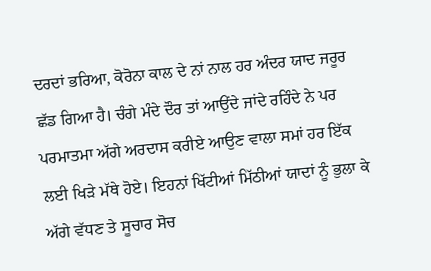ਦਰਦਾਂ ਭਰਿਆ, ਕੋਰੋਨਾ ਕਾਲ ਦੇ ਨਾਂ ਨਾਲ ਹਰ ਅੰਦਰ ਯਾਦ ਜਰੂਰ ਛੱਡ ਗਿਆ ਹੈ। ਚੰਗੇ ਮੰਦੇ ਦੌਰ ਤਾਂ ਆਉਂਦੇ ਜਾਂਦੇ ਰਹਿੰਦੇ ਨੇ ਪਰ ਪਰਮਾਤਮਾ ਅੱਗੇ ਅਰਦਾਸ ਕਰੀਏ ਆਉਣ ਵਾਲਾ ਸਮਾਂ ਹਰ ਇੱਕ ਲਈ ਖਿੜੇ ਮੱਥੇ ਹੋਏ। ਇਹਨਾਂ ਖਿੱਟੀਆਂ ਮਿੱਠੀਆਂ ਯਾਦਾਂ ਨੂੰ ਭੁਲਾ ਕੇ ਅੱਗੇ ਵੱਧਣ ਤੇ ਸੂਚਾਰ ਸੋਚ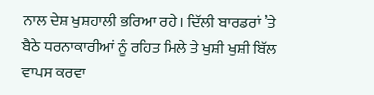ਨਾਲ ਦੇਸ਼ ਖੁਸ਼ਹਾਲੀ ਭਰਿਆ ਰਹੇ। ਦਿੱਲੀ ਬਾਰਡਰਾਂ ’ਤੇ ਬੈਠੇ ਧਰਨਾਕਾਰੀਆਂ ਨੂੰ ਰਹਿਤ ਮਿਲੇ ਤੇ ਖੁਸ਼ੀ ਖੁਸ਼ੀ ਬਿੱਲ ਵਾਪਸ ਕਰਵਾ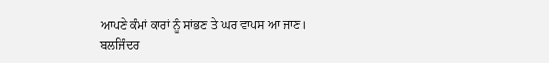ਆਪਣੇ ਕੰਮਾਂ ਕਾਰਾਂ ਨੂੰ ਸਾਂਭਣ ਤੇ ਘਰ ਵਾਪਸ ਆ ਜਾਣ।
ਬਲਜਿੰਦਰ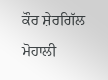ਕੌਰ ਸ਼ੇਰਗਿੱਲ
ਮੋਹਾਲੀ